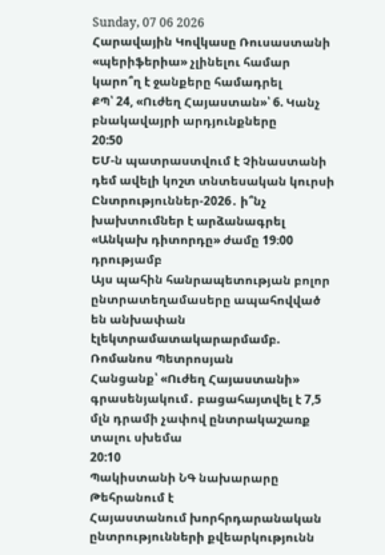Sunday, 07 06 2026
Հարավային Կովկասը Ռուսաստանի «պերիֆերիա» չլինելու համար կարո՞ղ է ջանքերը համադրել
ՔՊ՝ 24, «Ուժեղ Հայաստան»՝ 6. Կանչ բնակավայրի արդյունքները
20:50
ԵՄ-ն պատրաստվում է Չինաստանի դեմ ավելի կոշտ տնտեսական կուրսի
Ընտրություններ-2026․ ի՞նչ խախտումներ է արձանագրել «Անկախ դիտորդը» ժամը 19։00 դրությամբ
Այս պահին հանրապետության բոլոր ընտրատեղամասերը ապահովված են անխափան էլեկտրամատակարարմամբ. Ռոմանոս Պետրոսյան
Հանցանք՝ «Ուժեղ Հայաստանի» գրասենյակում․ բացահայտվել է 7,5 մլն դրամի չափով ընտրակաշառք տալու սխեմա
20:10
Պակիստանի ՆԳ նախարարը Թեհրանում է
Հայաստանում խորհրդարանական ընտրությունների քվեարկությունն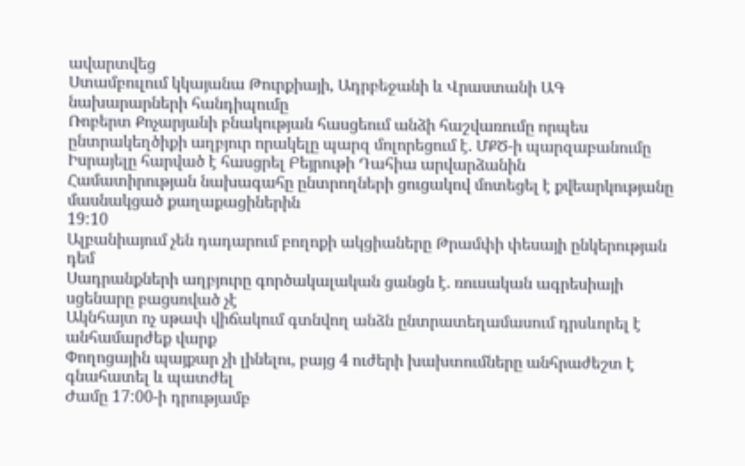ավարտվեց
Ստամբուլում կկայանա Թուրքիայի, Ադրբեջանի և Վրաստանի ԱԳ նախարարների հանդիպումը
Ռոբերտ Քոչարյանի բնակության հասցեում անձի հաշվառումը որպես ընտրակեղծիքի աղբյուր որակելը պարզ մոլորեցում է. ՄՔԾ-ի պարզաբանումը
Իսրայելը հարված է հասցրել Բեյրութի Դահիա արվարձանին
Համատիրության նախագահը ընտրողների ցուցակով մոտեցել է քվեարկությանը մասնակցած քաղաքացիներին
19:10
Ալբանիայում չեն դադարում բողոքի ակցիաները Թրամփի փեսայի ընկերության դեմ
Սադրանքների աղբյուրը գործակալական ցանցն է. ռուսական ագրեսիայի սցենարը բացսռված չէ
Ակնհայտ ոչ սթափ վիճակում գտնվող անձն ընտրատեղամասում դրսևորել է անհամարժեք վարք
Փողոցային պայքար չի լինելու, բայց 4 ուժերի խախտումները անհրաժեշտ է գնահատել և պատժել
Ժամը 17:00-ի դրությամբ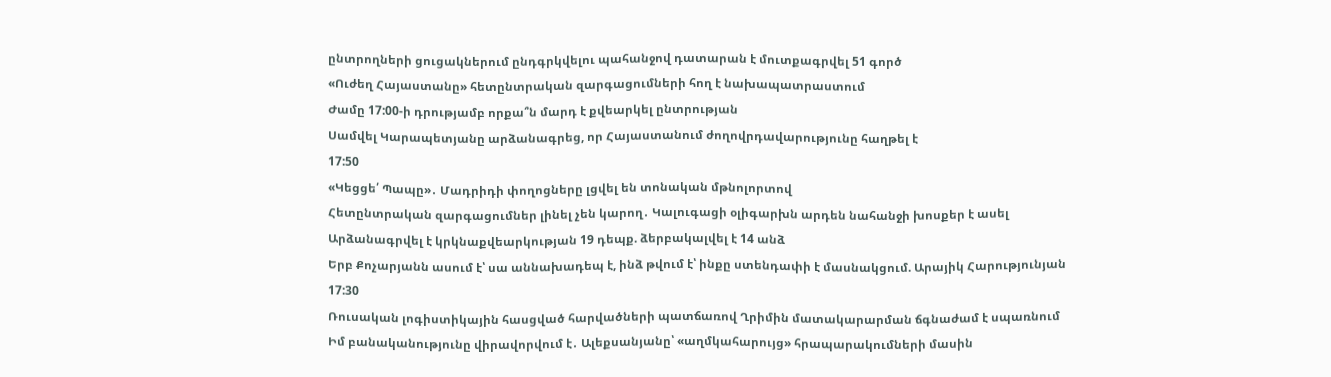ընտրողների ցուցակներում ընդգրկվելու պահանջով դատարան է մուտքագրվել 51 գործ
«Ուժեղ Հայաստանը» հետընտրական զարգացումների հող է նախապատրաստում
Ժամը 17:00-ի դրությամբ որքա՞ն մարդ է քվեարկել ընտրության
Սամվել Կարապետյանը արձանագրեց, որ Հայաստանում ժողովրդավարությունը հաղթել է
17:50
«Կեցցե՛ Պապը»․ Մադրիդի փողոցները լցվել են տոնական մթնոլորտով
Հետընտրական զարգացումներ լինել չեն կարող․ Կալուգացի օլիգարխն արդեն նահանջի խոսքեր է ասել
Արձանագրվել է կրկնաքվեարկության 19 դեպք. ձերբակալվել է 14 անձ
Երբ Քոչարյանն ասում է՝ սա աննախադեպ է, ինձ թվում է՝ ինքը ստենդափի է մասնակցում. Արայիկ Հարությունյան
17:30
Ռուսական լոգիստիկային հասցված հարվածների պատճառով Ղրիմին մատակարարման ճգնաժամ է սպառնում
Իմ բանականությունը վիրավորվում է․ Ալեքսանյանը՝ «աղմկահարույց» հրապարակումների մասին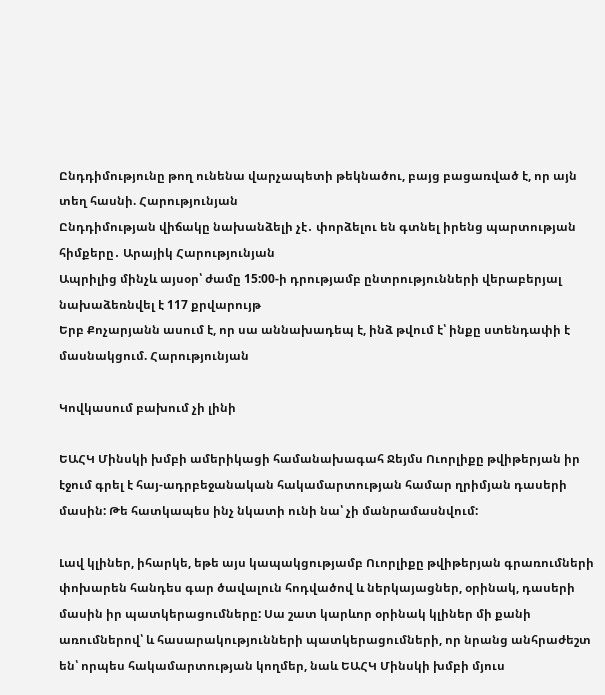Ընդդիմությունը թող ունենա վարչապետի թեկնածու, բայց բացառված է, որ այն տեղ հասնի. Հարությունյան
Ընդդիմության վիճակը նախանձելի չէ․ փորձելու են գտնել իրենց պարտության հիմքերը․ Արայիկ Հարությունյան
Ապրիլից մինչև այսօր՝ ժամը 15:00-ի դրությամբ ընտրությունների վերաբերյալ նախաձեռնվել է 117 քրվարույթ
Երբ Քոչարյանն ասում է, որ սա աննախադեպ է, ինձ թվում է՝ ինքը ստենդափի է մասնակցում. Հարությունյան

Կովկասում բախում չի լինի

ԵԱՀԿ Մինսկի խմբի ամերիկացի համանախագահ Ջեյմս Ուորլիքը թվիթերյան իր էջում գրել է հայ-ադրբեջանական հակամարտության համար ղրիմյան դասերի մասին: Թե հատկապես ինչ նկատի ունի նա՝ չի մանրամասնվում:

Լավ կլիներ, իհարկե, եթե այս կապակցությամբ Ուորլիքը թվիթերյան գրառումների փոխարեն հանդես գար ծավալուն հոդվածով և ներկայացներ, օրինակ, դասերի մասին իր պատկերացումները: Սա շատ կարևոր օրինակ կլիներ մի քանի առումներով՝ և հասարակությունների պատկերացումների, որ նրանց անհրաժեշտ են՝ որպես հակամարտության կողմեր, նաև ԵԱՀԿ Մինսկի խմբի մյուս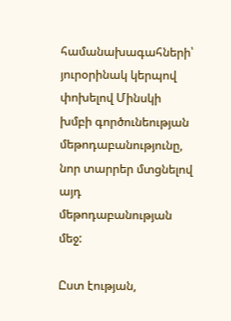համանախագահների՝ յուրօրինակ կերպով փոխելով Մինսկի խմբի գործունեության մեթոդաբանությունը, նոր տարրեր մտցնելով այդ մեթոդաբանության մեջ:

Ըստ էության,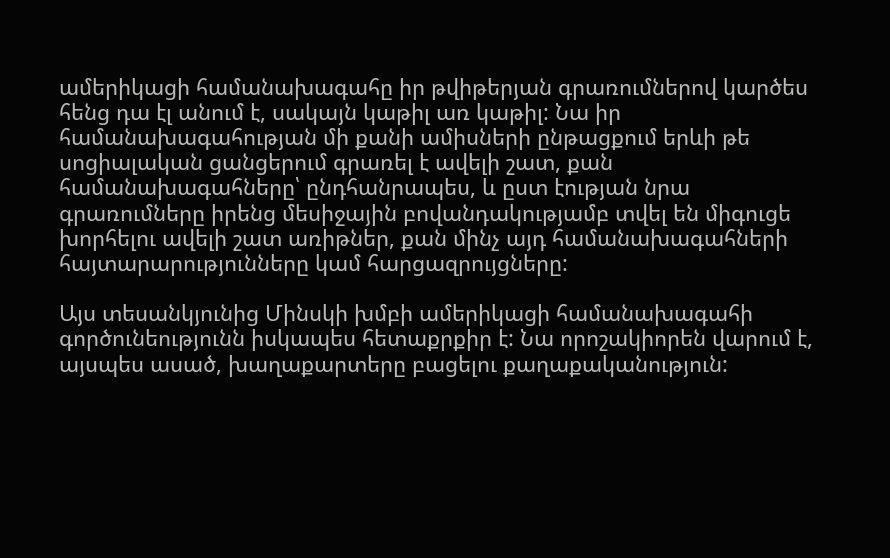ամերիկացի համանախագահը իր թվիթերյան գրառումներով կարծես հենց դա էլ անում է, սակայն կաթիլ առ կաթիլ: Նա իր համանախագահության մի քանի ամիսների ընթացքում երևի թե սոցիալական ցանցերում գրառել է ավելի շատ, քան համանախագահները՝ ընդհանրապես, և ըստ էության նրա գրառումները իրենց մեսիջային բովանդակությամբ տվել են միգուցե խորհելու ավելի շատ առիթներ, քան մինչ այդ համանախագահների հայտարարությունները կամ հարցազրույցները:

Այս տեսանկյունից Մինսկի խմբի ամերիկացի համանախագահի գործունեությունն իսկապես հետաքրքիր է: Նա որոշակիորեն վարում է, այսպես ասած, խաղաքարտերը բացելու քաղաքականություն: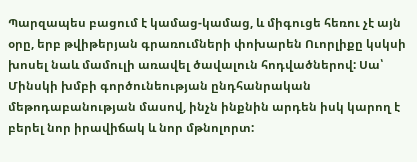Պարզապես բացում է կամաց-կամաց, և միգուցե հեռու չէ այն օրը, երբ թվիթերյան գրառումների փոխարեն Ուորլիքը կսկսի խոսել նաև մամուլի առավել ծավալուն հոդվածներով: Սա՝ Մինսկի խմբի գործունեության ընդհանրական մեթոդաբանության մասով, ինչն ինքնին արդեն իսկ կարող է բերել նոր իրավիճակ և նոր մթնոլորտ: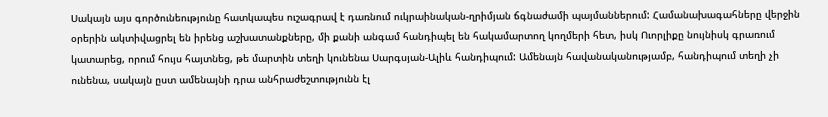Սակայն այս գործունեությունը հատկապես ուշագրավ է դառնում ուկրաինական-ղրիմյան ճգնաժամի պայմաններում: Համանախագահները վերջին օրերին ակտիվացրել են իրենց աշխատանքները, մի քանի անգամ հանդիպել են հակամարտող կողմերի հետ, իսկ Ուորլիքը նույնիսկ գրառում կատարեց, որում հույս հայտնեց, թե մարտին տեղի կունենա Սարգսյան-Ալիև հանդիպում: Ամենայն հավանականությամբ, հանդիպում տեղի չի ունենա, սակայն ըստ ամենայնի դրա անհրաժեշտությունն էլ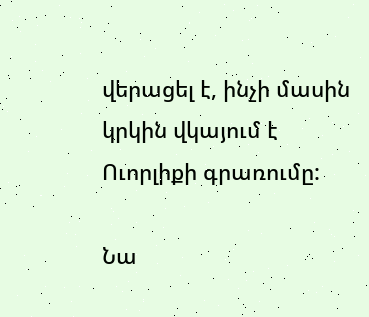վերացել է, ինչի մասին կրկին վկայում է Ուորլիքի գրառումը:

Նա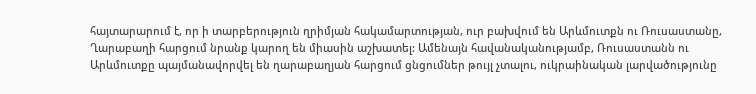հայտարարում է, որ ի տարբերություն ղրիմյան հակամարտության, ուր բախվում են Արևմուտքն ու Ռուսաստանը, Ղարաբաղի հարցում նրանք կարող են միասին աշխատել: Ամենայն հավանականությամբ, Ռուսաստանն ու Արևմուտքը պայմանավորվել են ղարաբաղյան հարցում ցնցումներ թույլ չտալու, ուկրաինական լարվածությունը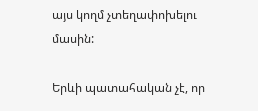այս կողմ չտեղափոխելու մասին:

Երևի պատահական չէ, որ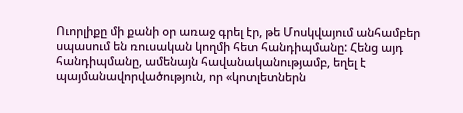Ուորլիքը մի քանի օր առաջ գրել էր, թե Մոսկվայում անհամբեր սպասում են ռուսական կողմի հետ հանդիպմանը: Հենց այդ հանդիպմանը, ամենայն հավանականությամբ, եղել է պայմանավորվածություն, որ «կոտլետներն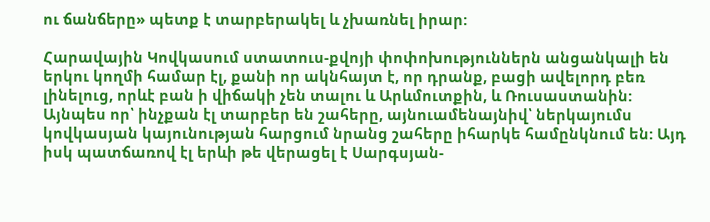ու ճանճերը» պետք է տարբերակել և չխառնել իրար:

Հարավային Կովկասում ստատուս-քվոյի փոփոխություններն անցանկալի են երկու կողմի համար էլ, քանի որ ակնհայտ է, որ դրանք, բացի ավելորդ բեռ լինելուց, որևէ բան ի վիճակի չեն տալու և Արևմուտքին, և Ռուսաստանին: Այնպես որ՝ ինչքան էլ տարբեր են շահերը, այնուամենայնիվ՝ ներկայումս կովկասյան կայունության հարցում նրանց շահերը իհարկե համընկնում են: Այդ իսկ պատճառով էլ երևի թե վերացել է Սարգսյան-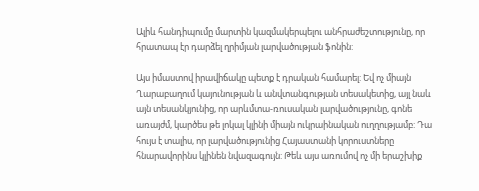Ալիև հանդիպումը մարտին կազմակերպելու անհրաժեշտությունը, որ հրատապ էր դարձել ղրիմյան լարվածության ֆոնին:

Այս իմաստով իրավիճակը պետք է դրական համարել: Եվ ոչ միայն Ղարաբաղում կայունության և անվտանգության տեսակետից, այլ նաև այն տեսանկյունից, որ արևմտա-ռուսական լարվածությունը, գոնե առայժմ, կարծես թե լոկալ կլինի միայն ուկրաինական ուղղությամբ: Դա հույս է տալիս, որ լարվածությունից Հայաստանի կորուստները հնարավորինս կլինեն նվազագույն: Թեև այս առումով ոչ մի երաշխիք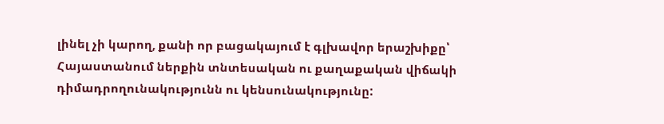լինել չի կարող, քանի որ բացակայում է գլխավոր երաշխիքը՝ Հայաստանում ներքին տնտեսական ու քաղաքական վիճակի դիմադրողունակությունն ու կենսունակությունը: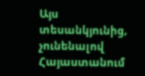Այս տեսանկյունից, չունենալով Հայաստանում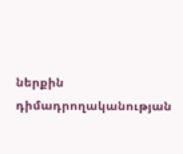ներքին դիմադրողականության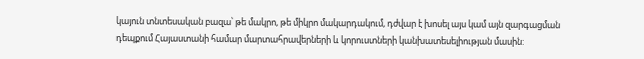կայուն տնտեսական բազա՝ թե մակրո, թե միկրո մակարդակում, դժվար է խոսել այս կամ այն զարգացման դեպքում Հայաստանի համար մարտահրավերների և կորուստների կանխատեսելիության մասին: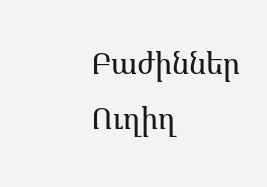Բաժիններ
Ուղիղ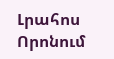Լրահոս
Որոնում